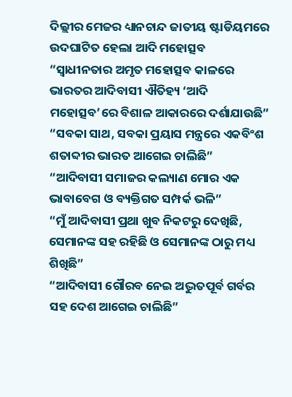ଦିଲ୍ଲୀର ମେଜର ଧ୍ୟାନଚାନ୍ଦ ଜାତୀୟ ଷ୍ଟାଡିୟମରେ ଉଦଘାଟିତ ହେଲା ଆଦି ମହୋତ୍ସବ
“ସ୍ୱାଧୀନତାର ଅମୃତ ମହୋତ୍ସବ କାଳରେ ଭାରତର ଆଦିବାସୀ ଐତିହ୍ୟ ‘ଆଦି ମହୋତ୍ସବ’ରେ ବିଶାଳ ଆକାରରେ ଦର୍ଶାଯାଉଛି”
“ସବକା ସାଥ, ସବକା ପ୍ରୟାସ ମନ୍ତ୍ରରେ ଏକବିଂଶ ଶତାବ୍ଦୀର ଭାରତ ଆଗେଇ ଚାଲିଛି”
“ଆଦିବାସୀ ସମାଜର କଲ୍ୟାଣ ମୋର ଏକ ଭାବାବେଗ ଓ ବ୍ୟକ୍ତିଗତ ସମ୍ପର୍କ ଭଳି”
“ମୁଁ ଆଦିବାସୀ ପ୍ରଥା ଖୁବ ନିକଟରୁ ଦେଖିଛି, ସେମାନଙ୍କ ସହ ରହିଛି ଓ ସେମାନଙ୍କ ଠାରୁ ମଧ୍ୟ ଶିଖିଛି”
“ଆଦିବାସୀ ଗୌରବ ନେଇ ଅଦ୍ଭୁତପୂର୍ବ ଗର୍ବର ସହ ଦେଶ ଆଗେଇ ଚାଲିଛି”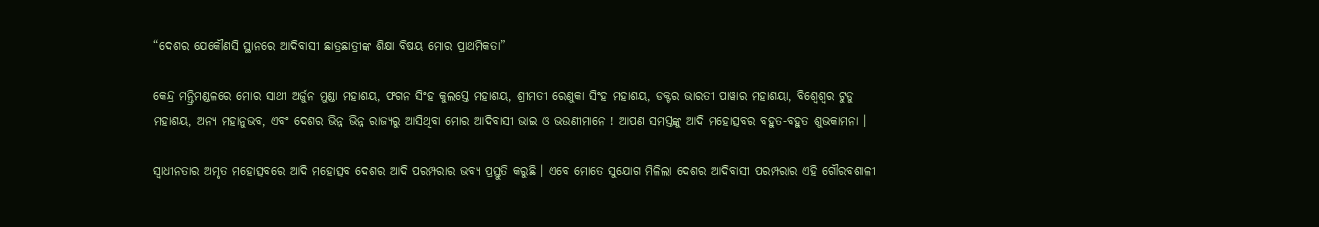“ଦେଶର ଯେକୌଣସି ସ୍ଥାନରେ ଆଦିବାସୀ ଛାତ୍ରଛାତ୍ରୀଙ୍କ ଶିକ୍ଷା ବିଷୟ ମୋର ପ୍ରାଥମିକତା”

କେନ୍ଦ୍ର ମନ୍ତ୍ରିମଣ୍ଡଳରେ ମୋର ସାଥୀ ଅର୍ଜୁନ ମୁଣ୍ଡା ମହାଶୟ, ଫଗନ ସିଂହ କୁଲସ୍ତେ ମହାଶୟ, ଶ୍ରୀମତୀ ରେଣୁକା ସିଂହ ମହାଶୟ, ଡକ୍ଟର ଭାରତୀ ପାୱାର ମହାଶୟା, ବିଶ୍ୱେଶ୍ୱର ଟୁଡୁ ମହାଶୟ, ଅନ୍ୟ ମହାନୁଭବ, ଏବଂ ଦେଶର ଭିନ୍ନ ଭିନ୍ନ ରାଜ୍ୟରୁ ଆସିଥିବା ମୋର ଆଦିବାସୀ ଭାଇ ଓ ଭଉଣୀମାନେ ! ଆପଣ ସମସ୍ତଙ୍କୁ ଆଦି ମହୋତ୍ସବର ବହୁତ-ବହୁତ ଶୁଭକାମନା ।

ସ୍ବାଧୀନତାର ଅମୃତ ମହୋତ୍ସବରେ ଆଦି ମହୋତ୍ସବ ଦେଶର ଆଦି ପରମ୍ପରାର ଭବ୍ୟ ପ୍ରସ୍ତୁତି କରୁଛି । ଏବେ ମୋତେ ସୁଯୋଗ ମିଳିଲା ଦେଶର ଆଦିବାସୀ ପରମ୍ପରାର ଏହି ଗୌରବଶାଳୀ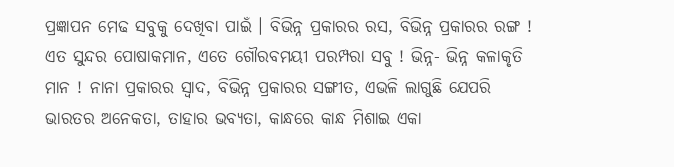ପ୍ରଜ୍ଞାପନ ମେଢ ସବୁକୁ ଦେଖିବା ପାଇଁ । ବିଭିନ୍ନ ପ୍ରକାରର ରସ, ବିଭିନ୍ନ ପ୍ରକାରର ରଙ୍ଗ ! ଏତ ସୁନ୍ଦର ପୋଷାକମାନ, ଏତେ ଗୌରବମୟୀ ପରମ୍ପରା ସବୁ ! ଭିନ୍ନ- ଭିନ୍ନ କଳାକୃତି ମାନ ! ନାନା ପ୍ରକାରର ସ୍ୱାଦ, ବିଭିନ୍ନ ପ୍ରକାରର ସଙ୍ଗୀତ, ଏଭଳି ଲାଗୁଛି ଯେପରି ଭାରତର ଅନେକତା, ତାହାର ଭବ୍ୟତା, କାନ୍ଧରେ କାନ୍ଧ ମିଶାଇ ଏକା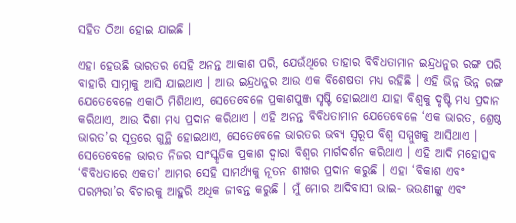ସହିତ ଠିଆ ହୋଇ ଯାଇଛି ।

ଏହା ହେଉଛି ଭାରତର ସେହି ଅନନ୍ତ ଆକାଶ ପରି, ଯେଉଁଥିରେ ତାହାର ବିବିଧତାମାନ ଇନ୍ଦ୍ରଧନୁର ରଙ୍ଗ ପରି ବାହାରି ସାମ୍ନାକୁ ଆସି ଯାଇଥାଏ । ଆଉ ଇନ୍ଦ୍ରଧନୁର ଆଉ ଏକ ବିଶେଷତା ମଧ୍ୟ ରହିଛି । ଏହି ଭିନ୍ନ ଭିନ୍ନ ରଙ୍ଗ ଯେତେବେଳେ ଏକାଠି ମିଶିଥାଏ, ସେତେବେଳେ ପ୍ରକାଶପୁଞ୍ଜ ସୃଷ୍ଟି ହୋଇଥାଏ ଯାହା ବିଶ୍ୱକୁ ଦୃଷ୍ଟି ମଧ୍ୟ ପ୍ରଦାନ କରିଥାଏ, ଆଉ ଦିଶା ମଧ୍ୟ ପ୍ରଦାନ କରିଥାଏ । ଏହି ଅନନ୍ତ ବିବିଧତାମାନ ଯେତେବେଳେ ‘ଏକ ଭାରତ, ଶ୍ରେଷ୍ଠ ଭାରତ’ର ସୂତ୍ରରେ ଗୁନ୍ଥି ହୋଇଥାଏ, ସେତେବେଳେ ଭାରତର ଭବ୍ୟ ସ୍ୱରୂପ ବିଶ୍ୱ ସମ୍ମୁଖକୁ ଆସିଥାଏ । ସେତେବେଳେ ଭାରତ ନିଜର ସାଂସ୍କୃତିକ ପ୍ରକାଶ ଦ୍ୱାରା ବିଶ୍ୱର ମାର୍ଗଦର୍ଶନ କରିଥାଏ । ଏହି ଆଦି ମହୋତ୍ସବ ‘ବିବିଧତାରେ ଏକତା’ ଆମର ସେହି ସାମର୍ଥ୍ୟକୁ ନୂତନ ଶୀଖର ପ୍ରଦାନ କରୁଛି । ଏହା ‘ବିକାଶ ଏବଂ ପରମ୍ପରା’ର ବିଚାରକୁ ଆହୁରି ଅଧିକ ଜୀବନ୍ତ କରୁଛି । ମୁଁ ମୋର ଆଦିବାସୀ ଭାଇ- ଭଉଣୀଙ୍କୁ ଏବଂ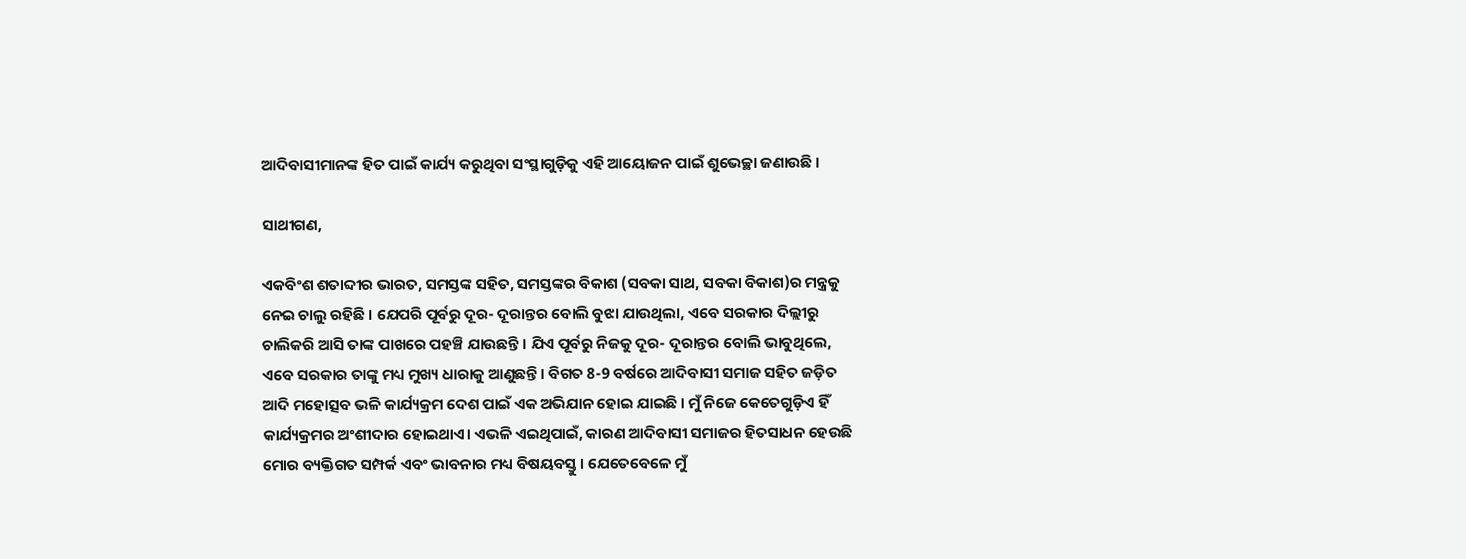ଆଦିବାସୀମାନଙ୍କ ହିତ ପାଇଁ କାର୍ଯ୍ୟ କରୁଥିବା ସଂସ୍ଥାଗୁଡ଼ିକୁ ଏହି ଆୟୋଜନ ପାଇଁ ଶୁଭେଚ୍ଛା ଜଣାଉଛି ।

ସାଥୀଗଣ,

ଏକବିଂଶ ଶତାବ୍ଦୀର ଭାରତ, ସମସ୍ତଙ୍କ ସହିତ, ସମସ୍ତଙ୍କର ବିକାଶ (ସବକା ସାଥ, ସବକା ବିକାଶ)ର ମନ୍ତ୍ରକୁ ନେଇ ଚାଲୁ ରହିଛି । ଯେପରି ପୂର୍ବରୁ ଦୂର- ଦୂରାନ୍ତର ବୋଲି ବୁଝା ଯାଉଥିଲା, ଏବେ ସରକାର ଦିଲ୍ଲୀରୁ ଚାଲିକରି ଆସି ତାଙ୍କ ପାଖରେ ପହଞ୍ଚି ଯାଉଛନ୍ତି । ଯିଏ ପୂର୍ବରୁ ନିଜକୁ ଦୂର- ଦୂରାନ୍ତର ବୋଲି ଭାବୁଥିଲେ, ଏବେ ସରକାର ତାଙ୍କୁ ମଧ୍ୟ ମୁଖ୍ୟ ଧାରାକୁ ଆଣୁଛନ୍ତି । ବିଗତ 8-9 ବର୍ଷରେ ଆଦିବାସୀ ସମାଜ ସହିତ ଜଡ଼ିତ ଆଦି ମହୋତ୍ସବ ଭଳି କାର୍ଯ୍ୟକ୍ରମ ଦେଶ ପାଇଁ ଏକ ଅଭିଯାନ ହୋଇ ଯାଇଛି । ମୁଁ ନିଜେ କେତେଗୁଡ଼ିଏ ହିଁ କାର୍ଯ୍ୟକ୍ରମର ଅଂଶୀଦାର ହୋଇଥାଏ। ଏଭଳି ଏଇଥିପାଇଁ, କାରଣ ଆଦିବାସୀ ସମାଜର ହିତସାଧନ ହେଉଛି ମୋର ବ୍ୟକ୍ତିଗତ ସମ୍ପର୍କ ଏବଂ ଭାବନାର ମଧ୍ୟ ବିଷୟବସ୍ତୁ । ଯେତେବେଳେ ମୁଁ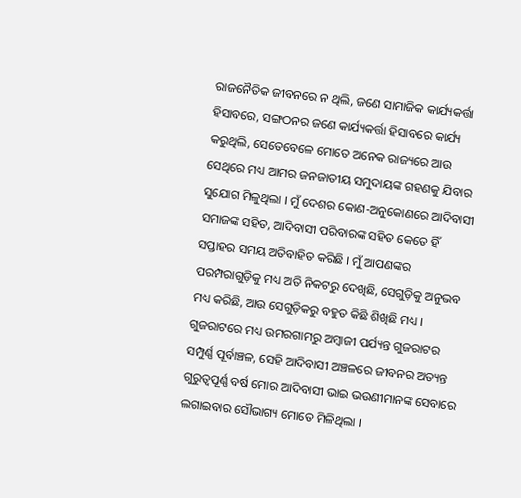ରାଜନୈତିକ ଜୀବନରେ ନ ଥିଲି, ଜଣେ ସାମାଜିକ କାର୍ଯ୍ୟକର୍ତ୍ତା ହିସାବରେ, ସଙ୍ଗଠନର ଜଣେ କାର୍ଯ୍ୟକର୍ତ୍ତା ହିସାବରେ କାର୍ଯ୍ୟ କରୁଥିଲି, ସେତେବେଳେ ମୋତେ ଅନେକ ରାଜ୍ୟରେ ଆଉ ସେଥିରେ ମଧ୍ୟ ଆମର ଜନଜାତୀୟ ସମୁଦାୟଙ୍କ ଗହଣକୁ ଯିବାର ସୁଯୋଗ ମିଳୁଥିଲା । ମୁଁ ଦେଶର କୋଣ-ଅନୁକୋଣରେ ଆଦିବାସୀ ସମାଜଙ୍କ ସହିତ, ଆଦିବାସୀ ପରିବାରଙ୍କ ସହିତ କେତେ ହିଁ ସପ୍ତାହର ସମୟ ଅତିବାହିତ କରିଛି । ମୁଁ ଆପଣଙ୍କର ପରମ୍ପରାଗୁଡ଼ିକୁ ମଧ୍ୟ ଅତି ନିକଟରୁ ଦେଖିଛି, ସେଗୁଡ଼ିକୁ ଅନୁଭବ ମଧ୍ୟ କରିଛି, ଆଉ ସେଗୁଡ଼ିକରୁ ବହୁତ କିଛି ଶିଖିଛି ମଧ୍ୟ । ଗୁଜରାଟରେ ମଧ୍ୟ ଉମରଗାମରୁ ଅମ୍ବାଜୀ ପର୍ଯ୍ୟନ୍ତ ଗୁଜରାଟର ସମ୍ପୁର୍ଣ୍ଣ ପୂର୍ବାଞ୍ଚଳ, ସେହି ଆଦିବାସୀ ଅଞ୍ଚଳରେ ଜୀବନର ଅତ୍ୟନ୍ତ ଗୁରୁତ୍ୱପୂର୍ଣ୍ଣ ବର୍ଷ ମୋର ଆଦିବାସୀ ଭାଇ ଭଉଣୀମାନଙ୍କ ସେବାରେ ଲଗାଇବାର ସୌଭାଗ୍ୟ ମୋତେ ମିଳିଥିଲା ।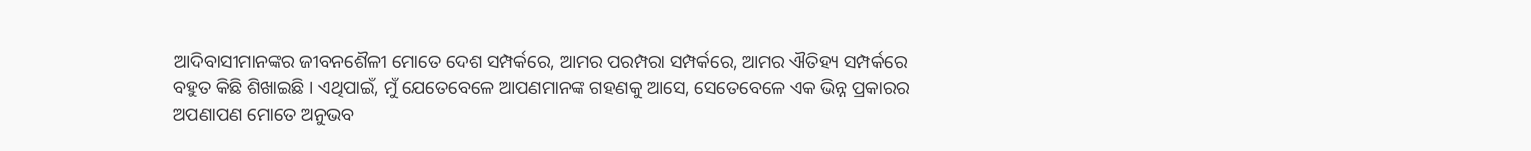ଆଦିବାସୀମାନଙ୍କର ଜୀବନଶୈଳୀ ମୋତେ ଦେଶ ସମ୍ପର୍କରେ, ଆମର ପରମ୍ପରା ସମ୍ପର୍କରେ, ଆମର ଐତିହ୍ୟ ସମ୍ପର୍କରେ ବହୁତ କିଛି ଶିଖାଇଛି । ଏଥିପାଇଁ, ମୁଁ ଯେତେବେଳେ ଆପଣମାନଙ୍କ ଗହଣକୁ ଆସେ, ସେତେବେଳେ ଏକ ଭିନ୍ନ ପ୍ରକାରର ଅପଣାପଣ ମୋତେ ଅନୁଭବ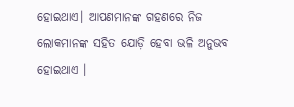ହୋଇଥାଏ। ଆପଣମାନଙ୍କ ଗହଣରେ ନିଜ ଲୋକମାନଙ୍କ ସହିତ ଯୋଡ଼ି ହେବା ଭଳି ଅନୁଭବ ହୋଇଥାଏ ।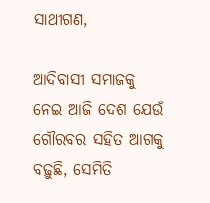ସାଥୀଗଣ,

ଆଦିବାସୀ ସମାଜକୁ ନେଇ ଆଜି ଦେଶ ଯେଉଁ ଗୌରବର ସହିତ ଆଗକୁ ବଢ଼ୁଛି, ସେମିତି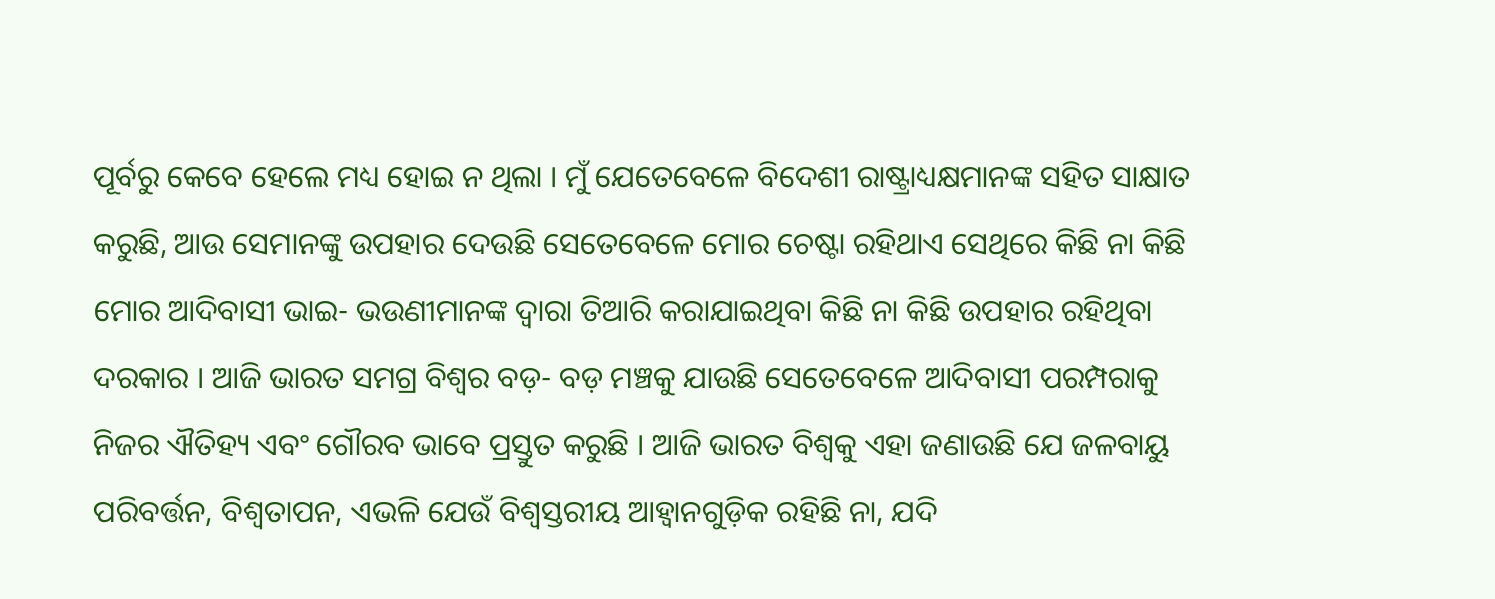ପୂର୍ବରୁ କେବେ ହେଲେ ମଧ୍ୟ ହୋଇ ନ ଥିଲା । ମୁଁ ଯେତେବେଳେ ବିଦେଶୀ ରାଷ୍ଟ୍ରାଧ୍ୟକ୍ଷମାନଙ୍କ ସହିତ ସାକ୍ଷାତ କରୁଛି, ଆଉ ସେମାନଙ୍କୁ ଉପହାର ଦେଉଛି ସେତେବେଳେ ମୋର ଚେଷ୍ଟା ରହିଥାଏ ସେଥିରେ କିଛି ନା କିଛି ମୋର ଆଦିବାସୀ ଭାଇ- ଭଉଣୀମାନଙ୍କ ଦ୍ୱାରା ତିଆରି କରାଯାଇଥିବା କିଛି ନା କିଛି ଉପହାର ରହିଥିବା ଦରକାର । ଆଜି ଭାରତ ସମଗ୍ର ବିଶ୍ୱର ବଡ଼- ବଡ଼ ମଞ୍ଚକୁ ଯାଉଛି ସେତେବେଳେ ଆଦିବାସୀ ପରମ୍ପରାକୁ ନିଜର ଐତିହ୍ୟ ଏବଂ ଗୌରବ ଭାବେ ପ୍ରସ୍ତୁତ କରୁଛି । ଆଜି ଭାରତ ବିଶ୍ୱକୁ ଏହା ଜଣାଉଛି ଯେ ଜଳବାୟୁ ପରିବର୍ତ୍ତନ, ବିଶ୍ୱତାପନ, ଏଭଳି ଯେଉଁ ବିଶ୍ୱସ୍ତରୀୟ ଆହ୍ୱାନଗୁଡ଼ିକ ରହିଛି ନା, ଯଦି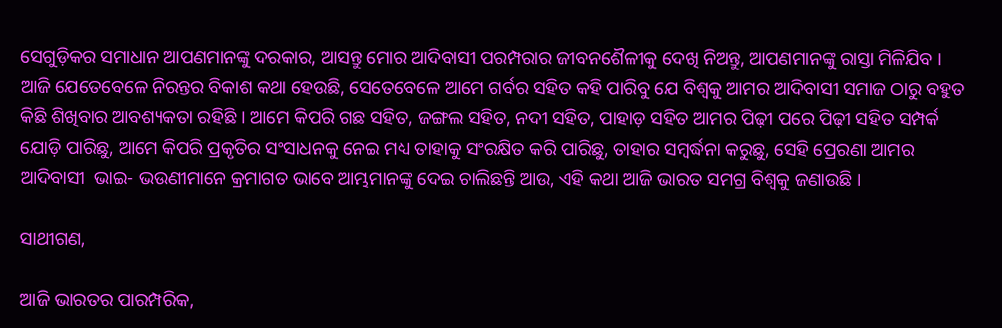ସେଗୁଡ଼ିକର ସମାଧାନ ଆପଣମାନଙ୍କୁ ଦରକାର, ଆସନ୍ତୁ ମୋର ଆଦିବାସୀ ପରମ୍ପରାର ଜୀବନଶୈଳୀକୁ ଦେଖି ନିଅନ୍ତୁ, ଆପଣମାନଙ୍କୁ ରାସ୍ତା ମିଳିଯିବ । ଆଜି ଯେତେବେଳେ ନିରନ୍ତର ବିକାଶ କଥା ହେଉଛି, ସେତେବେଳେ ଆମେ ଗର୍ବର ସହିତ କହି ପାରିବୁ ଯେ ବିଶ୍ୱକୁ ଆମର ଆଦିବାସୀ ସମାଜ ଠାରୁ ବହୁତ କିଛି ଶିଖିବାର ଆବଶ୍ୟକତା ରହିଛି । ଆମେ କିପରି ଗଛ ସହିତ, ଜଙ୍ଗଲ ସହିତ, ନଦୀ ସହିତ, ପାହାଡ଼ ସହିତ ଆମର ପିଢ଼ୀ ପରେ ପିଢ଼ୀ ସହିତ ସମ୍ପର୍କ ଯୋଡ଼ି ପାରିଛୁ, ଆମେ କିପରି ପ୍ରକୃତିର ସଂସାଧନକୁ ନେଇ ମଧ୍ୟ ତାହାକୁ ସଂରକ୍ଷିତ କରି ପାରିଛୁ, ତାହାର ସମ୍ବର୍ଦ୍ଧନା କରୁଛୁ, ସେହି ପ୍ରେରଣା ଆମର ଆଦିବାସୀ  ଭାଇ- ଭଉଣୀମାନେ କ୍ରମାଗତ ଭାବେ ଆମ୍ଭମାନଙ୍କୁ ଦେଇ ଚାଲିଛନ୍ତି ଆଉ, ଏହି କଥା ଆଜି ଭାରତ ସମଗ୍ର ବିଶ୍ୱକୁ ଜଣାଉଛି ।

ସାଥୀଗଣ,

ଆଜି ଭାରତର ପାରମ୍ପରିକ,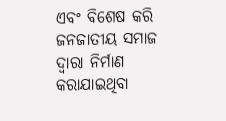ଏବଂ ବିଶେଷ କରି ଜନଜାତୀୟ ସମାଜ ଦ୍ୱାରା ନିର୍ମାଣ କରାଯାଇଥିବା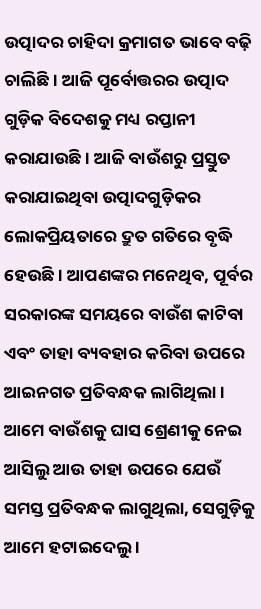ଉତ୍ପାଦର ଚାହିଦା କ୍ରମାଗତ ଭାବେ ବଢ଼ି ଚାଲିଛି । ଆଜି ପୂର୍ବୋତ୍ତରର ଉତ୍ପାଦ ଗୁଡ଼ିକ ବିଦେଶକୁ ମଧ୍ୟ ରପ୍ତାନୀ କରାଯାଉଛି । ଆଜି ବାଉଁଶରୁ ପ୍ରସ୍ତୁତ କରାଯାଇଥିବା ଉତ୍ପାଦଗୁଡ଼ିକର ଲୋକପ୍ରିୟତାରେ ଦ୍ରୁତ ଗତିରେ ବୃଦ୍ଧି ହେଉଛି । ଆପଣଙ୍କର ମନେଥିବ, ପୂର୍ବର ସରକାରଙ୍କ ସମୟରେ ବାଉଁଶ କାଟିବା ଏବଂ ତାହା ବ୍ୟବହାର କରିବା ଉପରେ ଆଇନଗତ ପ୍ରତିବନ୍ଧକ ଲାଗିଥିଲା । ଆମେ ବାଉଁଶକୁ ଘାସ ଶ୍ରେଣୀକୁ ନେଇ ଆସିଲୁ ଆଉ ତାହା ଉପରେ ଯେଉଁ ସମସ୍ତ ପ୍ରତିବନ୍ଧକ ଲାଗୁଥିଲା, ସେଗୁଡ଼ିକୁ ଆମେ ହଟାଇଦେଲୁ ।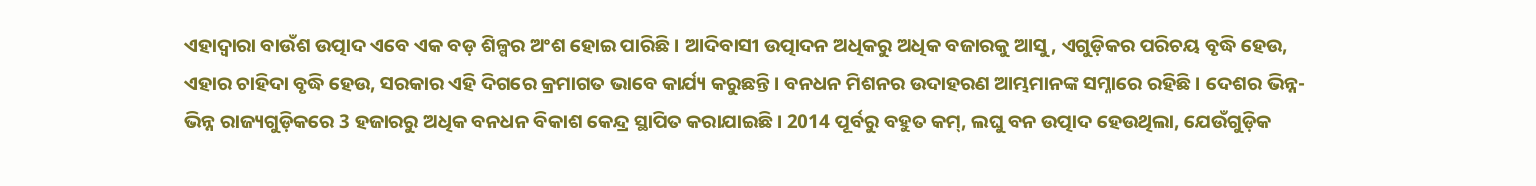ଏହାଦ୍ୱାରା ବାଉଁଶ ଉତ୍ପାଦ ଏବେ ଏକ ବଡ଼ ଶିଳ୍ପର ଅଂଶ ହୋଇ ପାରିଛି । ଆଦିବାସୀ ଉତ୍ପାଦନ ଅଧିକରୁ ଅଧିକ ବଜାରକୁ ଆସୁ, ଏଗୁଡ଼ିକର ପରିଚୟ ବୃଦ୍ଧି ହେଉ, ଏହାର ଚାହିଦା ବୃଦ୍ଧି ହେଉ, ସରକାର ଏହି ଦିଗରେ କ୍ରମାଗତ ଭାବେ କାର୍ଯ୍ୟ କରୁଛନ୍ତି । ବନଧନ ମିଶନର ଉଦାହରଣ ଆମ୍ଭମାନଙ୍କ ସମ୍ନାରେ ରହିଛି । ଦେଶର ଭିନ୍ନ- ଭିନ୍ନ ରାଜ୍ୟଗୁଡ଼ିକରେ 3 ହଜାରରୁ ଅଧିକ ବନଧନ ବିକାଶ କେନ୍ଦ୍ର ସ୍ଥାପିତ କରାଯାଇଛି। 2014 ପୂର୍ବରୁ ବହୁତ କମ୍, ଲଘୁ ବନ ଉତ୍ପାଦ ହେଉଥିଲା, ଯେଉଁଗୁଡ଼ିକ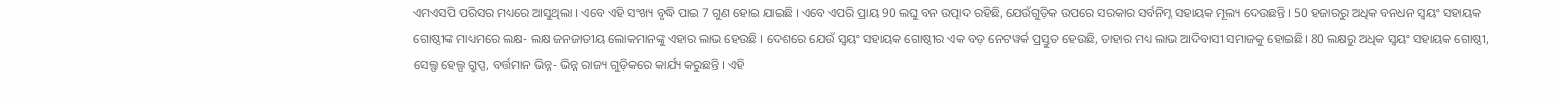ଏମଏସପି ପରିସର ମଧ୍ୟରେ ଆସୁଥିଲା । ଏବେ ଏହି ସଂଖ୍ୟ ବୃଦ୍ଧି ପାଇ 7 ଗୁଣ ହୋଇ ଯାଇଛି । ଏବେ ଏପରି ପ୍ରାୟ 90 ଲଘୁ ବନ ଉତ୍ପାଦ ରହିଛି, ଯେଉଁଗୁଡ଼ିକ ଉପରେ ସରକାର ସର୍ବନିମ୍ନ ସହାୟକ ମୂଲ୍ୟ ଦେଉଛନ୍ତି । 50 ହଜାରରୁ ଅଧିକ ବନଧନ ସ୍ୱୟଂ ସହାୟକ ଗୋଷ୍ଠୀଙ୍କ ମାଧ୍ୟମରେ ଲକ୍ଷ- ଲକ୍ଷ ଜନଜାତୀୟ ଲୋକମାନଙ୍କୁ ଏହାର ଲାଭ ହେଉଛି । ଦେଶରେ ଯେଉଁ ସ୍ୱୟଂ ସହାୟକ ଗୋଷ୍ଠୀର ଏକ ବଡ଼ ନେଟୱର୍କ ପ୍ରସ୍ତୁତ ହେଉଛି, ତାହାର ମଧ୍ୟ ଲାଭ ଆଦିବାସୀ ସମାଜକୁ ହୋଇଛି। 80 ଲକ୍ଷରୁ ଅଧିକ ସ୍ୱୟଂ ସହାୟକ ଗୋଷ୍ଠୀ, ସେଲ୍ଫ ହେଲ୍ପ ଗ୍ରୁପ୍ସ, ବର୍ତ୍ତମାନ ଭିନ୍ନ- ଭିନ୍ନ ରାଜ୍ୟ ଗୁଡ଼ିକରେ କାର୍ଯ୍ୟ କରୁଛନ୍ତି । ଏହି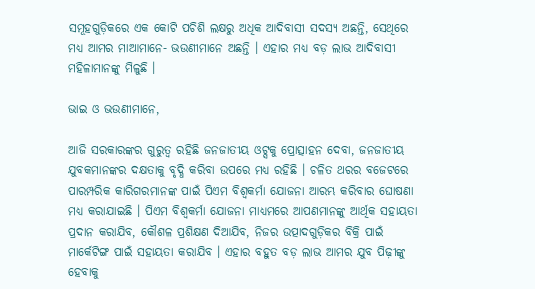ସମୂହଗୁଡ଼ିକରେ ଏକ କୋଟି ପଚିଶି ଲକ୍ଷରୁ ଅଧିକ ଆଦିବାସୀ ସଦସ୍ୟ ଅଛନ୍ତି, ସେଥିରେ ମଧ୍ୟ ଆମର ମାଆମାନେ- ଭଉଣୀମାନେ ଅଛନ୍ତି । ଏହାର ମଧ୍ୟ ବଡ଼ ଲାଭ ଆଦିବାସୀ ମହିଳାମାନଙ୍କୁ ମିଳୁଛି ।

ଭାଇ ଓ ଭଉଣୀମାନେ,

ଆଜି ସରକାରଙ୍କର ଗୁରୁତ୍ୱ ରହିଛି ଜନଜାତୀୟ ଓଟ୍ସକୁ ପ୍ରୋତ୍ସାହନ ଦେବା, ଜନଜାତୀୟ ଯୁବକମାନଙ୍କର ଦକ୍ଷତାକୁ ବୃଦ୍ଧି କରିବା ଉପରେ ମଧ୍ୟ ରହିଛି । ଚଳିତ ଥରର ବଜେଟରେ ପାରମ୍ପରିକ କାରିଗରମାନଙ୍କ ପାଇଁ ପିଏମ ବିଶ୍ୱକର୍ମା ଯୋଜନା ଆରମ୍ଭ କରିବାର ଘୋଷଣା ମଧ୍ୟ କରାଯାଇଛି । ପିଏମ ବିଶ୍ୱକର୍ମା ଯୋଜନା ମାଧ୍ୟମରେ ଆପଣମାନଙ୍କୁ ଆର୍ଥିକ ସହାୟତା ପ୍ରଦାନ କରାଯିବ, କୌଶଳ ପ୍ରଶିକ୍ଷଣ ଦିଆଯିବ, ନିଜର ଉତ୍ପାଦଗୁଡ଼ିକର ବିକ୍ରି ପାଇଁ ମାର୍କେଟିଙ୍ଗ ପାଇଁ ସହାୟତା କରାଯିବ । ଏହାର ବହୁତ ବଡ଼ ଲାଭ ଆମର ଯୁବ ପିଢ଼ୀଙ୍କୁ ହେବାକୁ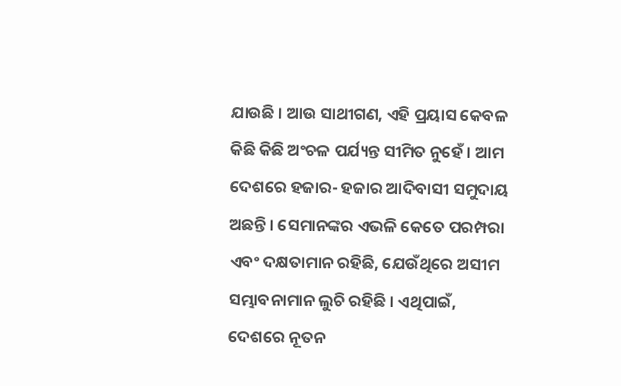ଯାଉଛି । ଆଉ ସାଥୀଗଣ, ଏହି ପ୍ରୟାସ କେବଳ କିଛି କିଛି ଅଂଚଳ ପର୍ଯ୍ୟନ୍ତ ସୀମିତ ନୁହେଁ । ଆମ ଦେଶରେ ହଜାର- ହଜାର ଆଦିବାସୀ ସମୁଦାୟ ଅଛନ୍ତି । ସେମାନଙ୍କର ଏଭଳି କେତେ ପରମ୍ପରା ଏବଂ ଦକ୍ଷତାମାନ ରହିଛି, ଯେଉଁଥିରେ ଅସୀମ ସମ୍ଭାବନାମାନ ଲୁଚି ରହିଛି । ଏଥିପାଇଁ, ଦେଶରେ ନୂତନ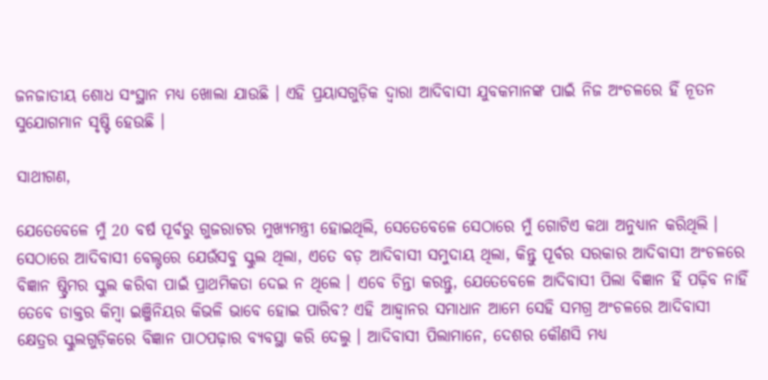ଜନଜାତୀୟ ଶୋଧ ସଂସ୍ଥାନ ମଧ୍ୟ ଖୋଲା ଯାଉଛି । ଏହି ପ୍ରୟାସଗୁଡ଼ିକ ଦ୍ୱାରା ଆଦିବାସୀ ଯୁବକମାନଙ୍କ ପାଇଁ ନିଜ ଅଂଚଳରେ ହିଁ ନୂତନ ସୁଯୋଗମାନ ସୃଷ୍ଟି ହେଉଛି ।

ସାଥୀଗଣ,

ଯେତେବେଳେ ମୁଁ 20 ବର୍ଷ ପୂର୍ବରୁ ଗୁଜରାଟର ମୁଖ୍ୟମନ୍ତ୍ରୀ ହୋଇଥିଲି, ସେତେବେଳେ ସେଠାରେ ମୁଁ ଗୋଟିଏ କଥା ଅନୁଧ୍ୟାନ କରିଥିଲି । ସେଠାରେ ଆଦିବାସୀ ବେଲ୍ଟରେ ଯେଉଁସବୁ ସ୍କୁଲ ଥିଲା, ଏତେ ବଡ଼ ଆଦିବାସୀ ସମୁଦାୟ ଥିଲା, କିନ୍ତୁ ପୂର୍ବର ସରକାର ଆଦିବାସୀ ଅଂଚଳରେ ବିଜ୍ଞାନ ଷ୍ଟ୍ରିମର ସ୍କୁଲ କରିବା ପାଇଁ ପ୍ରାଥମିକତା ଦେଇ ନ ଥିଲେ । ଏବେ ଚିନ୍ତା କରନ୍ତୁ, ଯେତେବେଳେ ଆଦିବାସୀ ପିଲା ବିଜ୍ଞାନ ହିଁ ପଢ଼ିବ ନାହିଁ ତେବେ ଡାକ୍ତର କିମ୍ବା ଇଞ୍ଜିନିୟର କିଭଳି ଭାବେ ହୋଇ ପାରିବ? ଏହି ଆହ୍ୱାନର ସମାଧାନ ଆମେ ସେହି ସମଗ୍ର ଅଂଚଳରେ ଆଦିବାସୀ କ୍ଷେତ୍ରର ସ୍କୁଲଗୁଡ଼ିକରେ ବିଜ୍ଞାନ ପାଠପଢ଼ାର ବ୍ୟବସ୍ଥା କରି ଦେଲୁ । ଆଦିବାସୀ ପିଲାମାନେ, ଦେଶର କୌଣସି ମଧ୍ୟ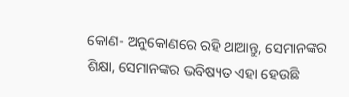କୋଣ- ଅନୁକୋଣରେ ରହି ଥାଆନ୍ତୁ, ସେମାନଙ୍କର ଶିକ୍ଷା, ସେମାନଙ୍କର ଭବିଷ୍ୟତ ଏହା ହେଉଛି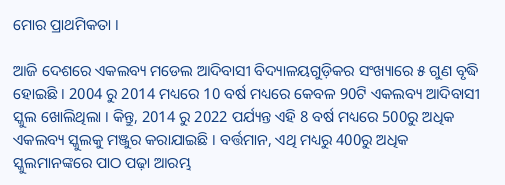ମୋର ପ୍ରାଥମିକତା ।

ଆଜି ଦେଶରେ ଏକଲବ୍ୟ ମଡେଲ ଆଦିବାସୀ ବିଦ୍ୟାଳୟଗୁଡ଼ିକର ସଂଖ୍ୟାରେ ୫ ଗୁଣ ବୃଦ୍ଧି ହୋଇଛି । 2004 ରୁ 2014 ମଧ୍ୟରେ 10 ବର୍ଷ ମଧ୍ୟରେ କେବଳ 90ଟି ଏକଲବ୍ୟ ଆଦିବାସୀ ସ୍କୁଲ ଖୋଲିଥିଲା । କିନ୍ତୁ, 2014 ରୁ 2022 ପର୍ଯ୍ୟନ୍ତ ଏହି 8 ବର୍ଷ ମଧ୍ୟରେ 500ରୁ ଅଧିକ ଏକଲବ୍ୟ ସ୍କୁଲକୁ ମଞ୍ଜୁର କରାଯାଇଛି । ବର୍ତ୍ତମାନ, ଏଥି ମଧ୍ୟରୁ 400ରୁ ଅଧିକ ସ୍କୁଲମାନଙ୍କରେ ପାଠ ପଢ଼ା ଆରମ୍ଭ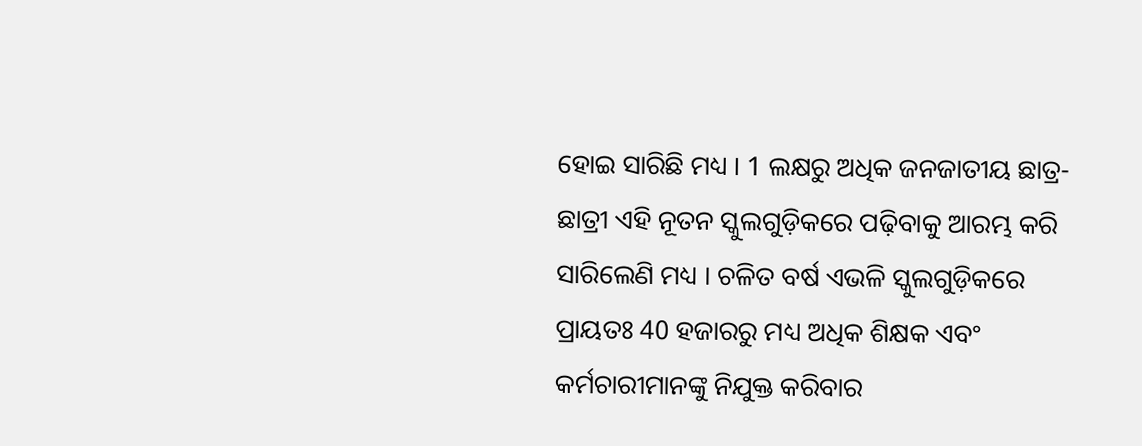ହୋଇ ସାରିଛି ମଧ୍ୟ । 1 ଲକ୍ଷରୁ ଅଧିକ ଜନଜାତୀୟ ଛାତ୍ର-ଛାତ୍ରୀ ଏହି ନୂତନ ସ୍କୁଲଗୁଡ଼ିକରେ ପଢ଼ିବାକୁ ଆରମ୍ଭ କରି ସାରିଲେଣି ମଧ୍ୟ । ଚଳିତ ବର୍ଷ ଏଭଳି ସ୍କୁଲଗୁଡ଼ିକରେ ପ୍ରାୟତଃ 40 ହଜାରରୁ ମଧ୍ୟ ଅଧିକ ଶିକ୍ଷକ ଏବଂ କର୍ମଚାରୀମାନଙ୍କୁ ନିଯୁକ୍ତ କରିବାର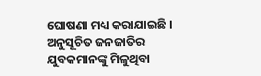ଘୋଷଣା ମଧ୍ୟ କରାଯାଇଛି । ଅନୁସୂଚିତ ଜନଜାତିର ଯୁବକମାନଙ୍କୁ ମିଳୁଥିବା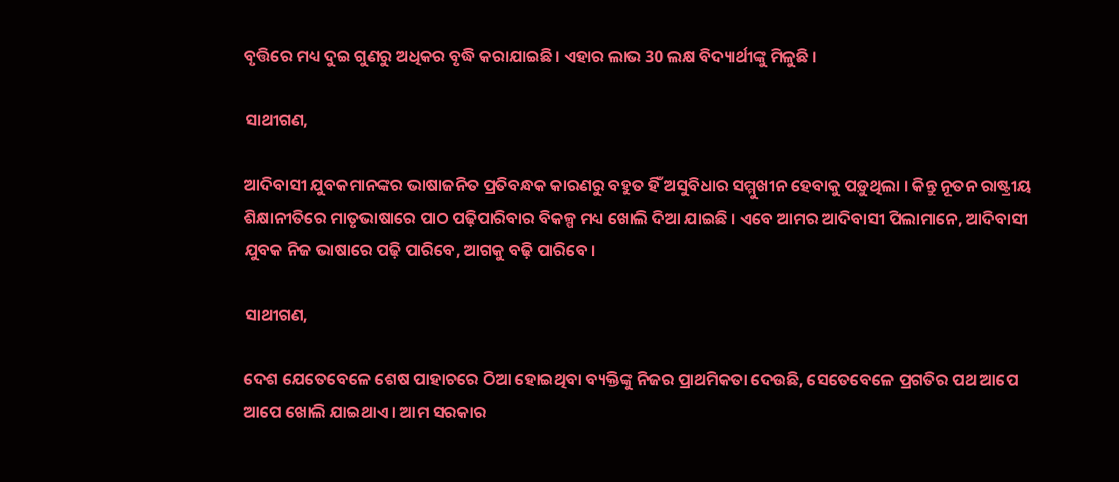ବୃତ୍ତିରେ ମଧ୍ୟ ଦୁଇ ଗୁଣରୁ ଅଧିକର ବୃଦ୍ଧି କରାଯାଇଛି । ଏହାର ଲାଭ 30 ଲକ୍ଷ ବିଦ୍ୟାର୍ଥୀଙ୍କୁ ମିଳୁଛି ।

ସାଥୀଗଣ,

ଆଦିବାସୀ ଯୁବକମାନଙ୍କର ଭାଷାଜନିତ ପ୍ରତିବନ୍ଧକ କାରଣରୁ ବହୁତ ହିଁ ଅସୁବିଧାର ସମ୍ମୁଖୀନ ହେବାକୁ ପଡ଼ୁଥିଲା । କିନ୍ତୁ ନୂତନ ରାଷ୍ଟ୍ରୀୟ ଶିକ୍ଷାନୀତିରେ ମାତୃଭାଷାରେ ପାଠ ପଢ଼ିପାରିବାର ବିକଳ୍ପ ମଧ୍ୟ ଖୋଲି ଦିଆ ଯାଇଛି । ଏବେ ଆମର ଆଦିବାସୀ ପିଲାମାନେ, ଆଦିବାସୀ ଯୁବକ ନିଜ ଭାଷାରେ ପଢ଼ି ପାରିବେ, ଆଗକୁ ବଢ଼ି ପାରିବେ ।

ସାଥୀଗଣ,

ଦେଶ ଯେତେବେଳେ ଶେଷ ପାହାଚରେ ଠିଆ ହୋଇଥିବା ବ୍ୟକ୍ତିଙ୍କୁ ନିଜର ପ୍ରାଥମିକତା ଦେଉଛି, ସେତେବେଳେ ପ୍ରଗତିର ପଥ ଆପେ ଆପେ ଖୋଲି ଯାଇଥାଏ । ଆମ ସରକାର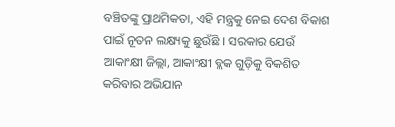ବଞ୍ଚିତଙ୍କୁ ପ୍ରାଥମିକତା, ଏହି ମନ୍ତ୍ରକୁ ନେଇ ଦେଶ ବିକାଶ ପାଇଁ ନୂତନ ଲକ୍ଷ୍ୟକୁ ଛୁଉଁଛି । ସରକାର ଯେଉଁ ଆକାଂକ୍ଷୀ ଜିଲ୍ଲା, ଆକାଂକ୍ଷୀ ବ୍ଲକ ଗୁଡ଼ିକୁ ବିକଶିତ କରିବାର ଅଭିଯାନ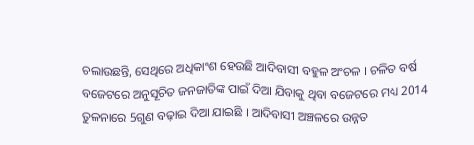ଚଲାଉଛନ୍ତି, ସେଥିରେ ଅଧିକାଂଶ ହେଉଛି ଆଦିବାସୀ ବହୁଳ ଅଂଚଳ । ଚଳିତ ବର୍ଷ ବଜେଟରେ ଅନୁସୂଚିତ ଜନଜାତିଙ୍କ ପାଇଁ ଦିଆ ଯିବାକୁ ଥିବା ବଜେଟରେ ମଧ୍ୟ 2014 ତୁଳନାରେ 5ଗୁଣ ବଢ଼ାଇ ଦିଆ ଯାଇଛି । ଆଦିବାସୀ ଅଞ୍ଚଳରେ ଉନ୍ନତ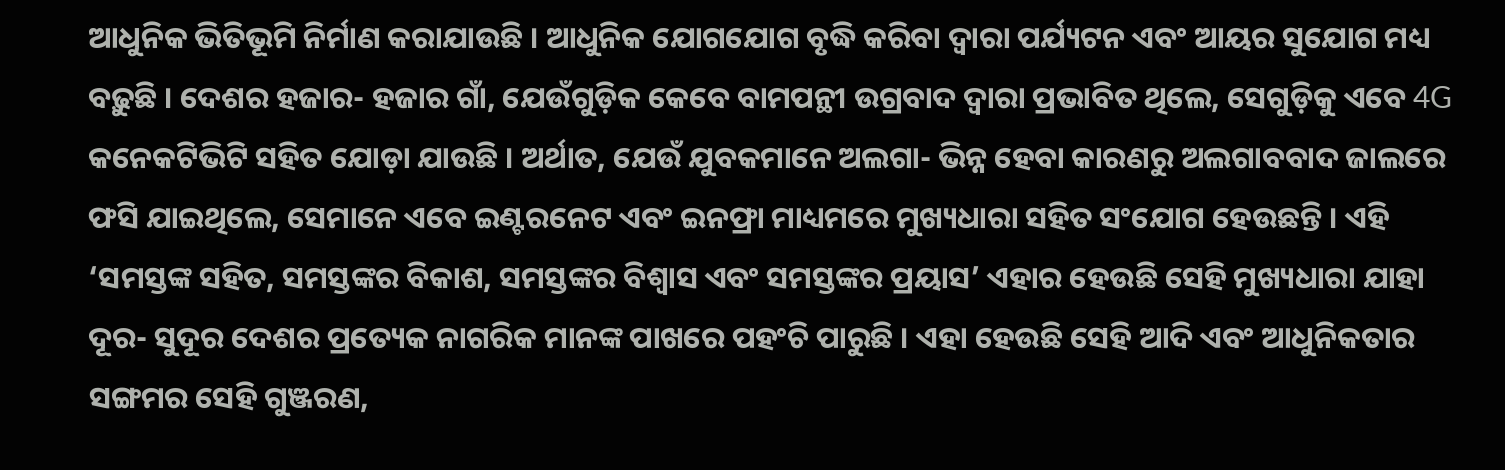ଆଧୁନିକ ଭିତିଭୂମି ନିର୍ମାଣ କରାଯାଉଛି । ଆଧୁନିକ ଯୋଗଯୋଗ ବୃଦ୍ଧି କରିବା ଦ୍ୱାରା ପର୍ଯ୍ୟଟନ ଏବଂ ଆୟର ସୁଯୋଗ ମଧ୍ୟ ବଢ଼ୁଛି । ଦେଶର ହଜାର- ହଜାର ଗାଁ, ଯେଉଁଗୁଡ଼ିକ କେବେ ବାମପନ୍ଥୀ ଉଗ୍ରବାଦ ଦ୍ୱାରା ପ୍ରଭାବିତ ଥିଲେ, ସେଗୁଡ଼ିକୁ ଏବେ 4G କନେକଟିଭିଟି ସହିତ ଯୋଡ଼ା ଯାଉଛି । ଅର୍ଥାତ, ଯେଉଁ ଯୁବକମାନେ ଅଲଗା- ଭିନ୍ନ ହେବା କାରଣରୁ ଅଲଗାବବାଦ ଜାଲରେ ଫସି ଯାଇଥିଲେ, ସେମାନେ ଏବେ ଇଣ୍ଟରନେଟ ଏବଂ ଇନଫ୍ରା ମାଧ୍ୟମରେ ମୁଖ୍ୟଧାରା ସହିତ ସଂଯୋଗ ହେଉଛନ୍ତି । ଏହି ‘ସମସ୍ତଙ୍କ ସହିତ, ସମସ୍ତଙ୍କର ବିକାଶ, ସମସ୍ତଙ୍କର ବିଶ୍ୱାସ ଏବଂ ସମସ୍ତଙ୍କର ପ୍ରୟାସ’ ଏହାର ହେଉଛି ସେହି ମୁଖ୍ୟଧାରା ଯାହା ଦୂର- ସୁଦୂର ଦେଶର ପ୍ରତ୍ୟେକ ନାଗରିକ ମାନଙ୍କ ପାଖରେ ପହଂଚି ପାରୁଛି । ଏହା ହେଉଛି ସେହି ଆଦି ଏବଂ ଆଧୁନିକତାର ସଙ୍ଗମର ସେହି ଗୁଞ୍ଜରଣ,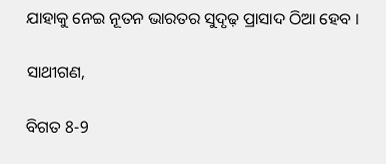ଯାହାକୁ ନେଇ ନୂତନ ଭାରତର ସୁଦୃଢ଼ ପ୍ରାସାଦ ଠିଆ ହେବ ।

ସାଥୀଗଣ,

ବିଗତ 8-9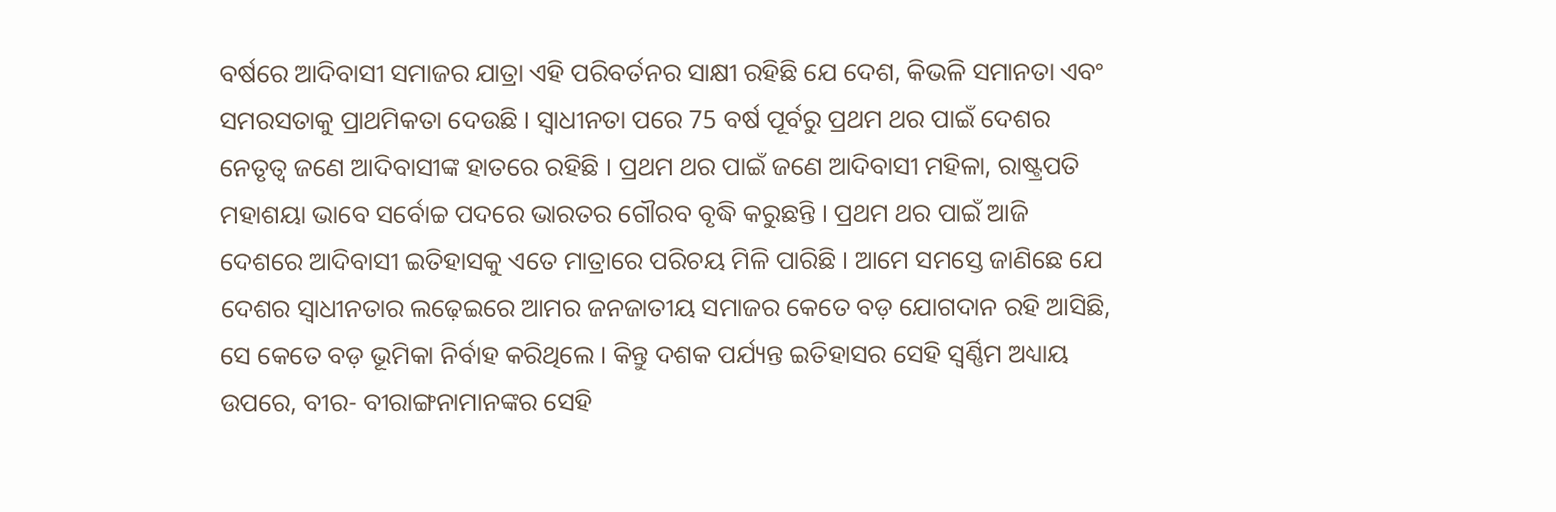ବର୍ଷରେ ଆଦିବାସୀ ସମାଜର ଯାତ୍ରା ଏହି ପରିବର୍ତନର ସାକ୍ଷୀ ରହିଛି ଯେ ଦେଶ, କିଭଳି ସମାନତା ଏବଂ ସମରସତାକୁ ପ୍ରାଥମିକତା ଦେଉଛି । ସ୍ୱାଧୀନତା ପରେ 75 ବର୍ଷ ପୂର୍ବରୁ ପ୍ରଥମ ଥର ପାଇଁ ଦେଶର ନେତୃତ୍ୱ ଜଣେ ଆଦିବାସୀଙ୍କ ହାତରେ ରହିଛି । ପ୍ରଥମ ଥର ପାଇଁ ଜଣେ ଆଦିବାସୀ ମହିଳା, ରାଷ୍ଟ୍ରପତି ମହାଶୟା ଭାବେ ସର୍ବୋଚ୍ଚ ପଦରେ ଭାରତର ଗୌରବ ବୃଦ୍ଧି କରୁଛନ୍ତି । ପ୍ରଥମ ଥର ପାଇଁ ଆଜି ଦେଶରେ ଆଦିବାସୀ ଇତିହାସକୁ ଏତେ ମାତ୍ରାରେ ପରିଚୟ ମିଳି ପାରିଛି । ଆମେ ସମସ୍ତେ ଜାଣିଛେ ଯେ ଦେଶର ସ୍ୱାଧୀନତାର ଲଢ଼େଇରେ ଆମର ଜନଜାତୀୟ ସମାଜର କେତେ ବଡ଼ ଯୋଗଦାନ ରହି ଆସିଛି, ସେ କେତେ ବଡ଼ ଭୂମିକା ନିର୍ବାହ କରିଥିଲେ । କିନ୍ତୁ ଦଶକ ପର୍ଯ୍ୟନ୍ତ ଇତିହାସର ସେହି ସ୍ୱର୍ଣ୍ଣିମ ଅଧ୍ୟାୟ ଉପରେ, ବୀର- ବୀରାଙ୍ଗନାମାନଙ୍କର ସେହି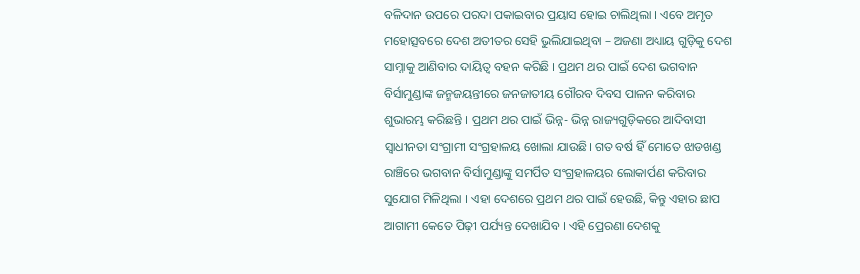ବଳିଦାନ ଉପରେ ପରଦା ପକାଇବାର ପ୍ରୟାସ ହୋଇ ଚାଲିଥିଲା । ଏବେ ଅମୃତ ମହୋତ୍ସବରେ ଦେଶ ଅତୀତର ସେହି ଭୁଲିଯାଇଥିବା – ଅଜଣା ଅଧ୍ୟାୟ ଗୁଡ଼ିକୁ ଦେଶ ସାମ୍ନାକୁ ଆଣିବାର ଦାୟିତ୍ୱ ବହନ କରିଛି । ପ୍ରଥମ ଥର ପାଇଁ ଦେଶ ଭଗବାନ ବିର୍ସାମୁଣ୍ଡାଙ୍କ ଜନ୍ମଜୟନ୍ତୀରେ ଜନଜାତୀୟ ଗୌରବ ଦିବସ ପାଳନ କରିବାର ଶୁଭାରମ୍ଭ କରିଛନ୍ତି । ପ୍ରଥମ ଥର ପାଇଁ ଭିନ୍ନ- ଭିନ୍ନ ରାଜ୍ୟଗୁଡ଼ିକରେ ଆଦିବାସୀ ସ୍ୱାଧୀନତା ସଂଗ୍ରାମୀ ସଂଗ୍ରହାଳୟ ଖୋଲା ଯାଉଛି। ଗତ ବର୍ଷ ହିଁ ମୋତେ ଝାଡଖଣ୍ଡ ରାଞ୍ଚିରେ ଭଗବାନ ବିର୍ସାମୁଣ୍ଡାଙ୍କୁ ସମର୍ପିତ ସଂଗ୍ରହାଳୟର ଲୋକାର୍ପଣ କରିବାର ସୁଯୋଗ ମିଳିଥିଲା । ଏହା ଦେଶରେ ପ୍ରଥମ ଥର ପାଇଁ ହେଉଛି, କିନ୍ତୁ ଏହାର ଛାପ ଆଗାମୀ କେତେ ପିଢ଼ୀ ପର୍ଯ୍ୟନ୍ତ ଦେଖାଯିବ । ଏହି ପ୍ରେରଣା ଦେଶକୁ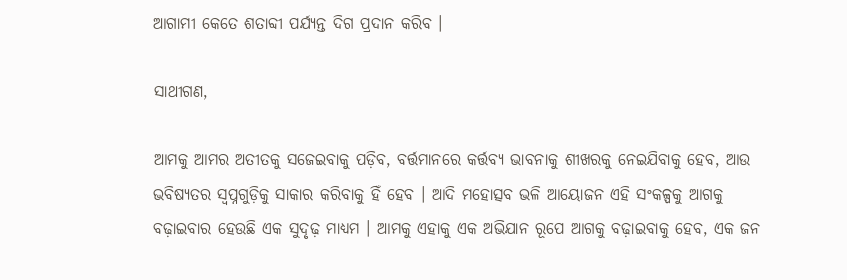ଆଗାମୀ କେତେ ଶତାବ୍ଦୀ ପର୍ଯ୍ୟନ୍ତ ଦିଗ ପ୍ରଦାନ କରିବ ।

ସାଥୀଗଣ,

ଆମକୁ ଆମର ଅତୀତକୁ ସଜେଇବାକୁ ପଡ଼ିବ, ବର୍ତ୍ତମାନରେ କର୍ତ୍ତବ୍ୟ ଭାବନାକୁ ଶୀଖରକୁ ନେଇଯିବାକୁ ହେବ, ଆଉ ଭବିଷ୍ୟତର ସ୍ୱପ୍ନଗୁଡ଼ିକୁ ସାକାର କରିବାକୁ ହିଁ ହେବ । ଆଦି ମହୋତ୍ସବ ଭଳି ଆୟୋଜନ ଏହି ସଂକଳ୍ପକୁ ଆଗକୁ ବଢ଼ାଇବାର ହେଉଛି ଏକ ସୁଦୃଢ଼ ମାଧ୍ୟମ । ଆମକୁ ଏହାକୁ ଏକ ଅଭିଯାନ ରୂପେ ଆଗକୁ ବଢ଼ାଇବାକୁ ହେବ, ଏକ ଜନ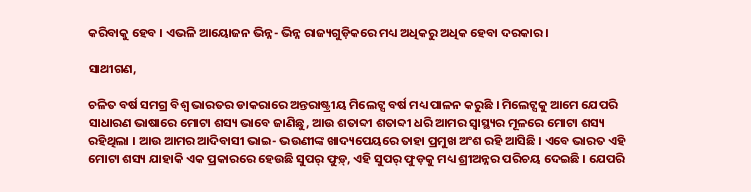କରିବାକୁ ହେବ । ଏଭଳି ଆୟୋଜନ ଭିନ୍ନ- ଭିନ୍ନ ରାଜ୍ୟଗୁଡ଼ିକରେ ମଧ୍ୟ ଅଧିକରୁ ଅଧିକ ହେବା ଦରକାର ।

ସାଥୀଗଣ,

ଚଳିତ ବର୍ଷ ସମଗ୍ର ବିଶ୍ୱ ଭାରତର ଡାକରାରେ ଅନ୍ତରାଷ୍ଟ୍ରୀୟ ମିଲେଟ୍ସ ବର୍ଷ ମଧ୍ୟ ପାଳନ କରୁଛି । ମିଲେଟ୍ସକୁ ଆମେ ଯେପରି ସାଧାରଣ ଭାଷାରେ ମୋଟା ଶସ୍ୟ ଭାବେ ଜାଣିଛୁ, ଆଉ ଶତାବ୍ଦୀ ଶତାବ୍ଦୀ ଧରି ଆମର ସ୍ୱାସ୍ଥ୍ୟର ମୂଳରେ ମୋଟା ଶସ୍ୟ ରହିଥିଲା । ଆଉ ଆମର ଆଦିବାସୀ ଭାଇ- ଭଉଣୀଙ୍କ ଖାଦ୍ୟପେୟରେ ତାହା ପ୍ରମୁଖ ଅଂଶ ରହି ଆସିଛି । ଏବେ ଭାରତ ଏହି ମୋଟା ଶସ୍ୟ ଯାହାକି ଏକ ପ୍ରକାରରେ ହେଉଛି ସୁପର୍ ଫୁଡ଼୍, ଏହି ସୁପର୍ ଫୁଡ଼କୁ ମଧ୍ୟ ଶ୍ରୀଅନ୍ନର ପରିଚୟ ଦେଇଛି । ଯେପରି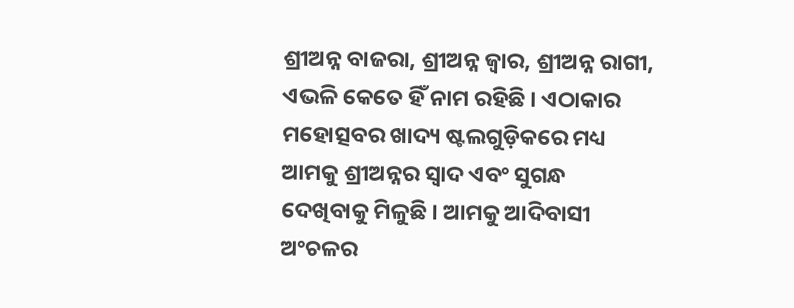ଶ୍ରୀଅନ୍ନ ବାଜରା, ଶ୍ରୀଅନ୍ନ ଜ୍ୱାର, ଶ୍ରୀଅନ୍ନ ରାଗୀ, ଏଭଳି କେତେ ହିଁ ନାମ ରହିଛି । ଏଠାକାର ମହୋତ୍ସବର ଖାଦ୍ୟ ଷ୍ଟଲଗୁଡ଼ିକରେ ମଧ୍ୟ ଆମକୁ ଶ୍ରୀଅନ୍ନର ସ୍ୱାଦ ଏବଂ ସୁଗନ୍ଧ ଦେଖିବାକୁ ମିଳୁଛି । ଆମକୁ ଆଦିବାସୀ ଅଂଚଳର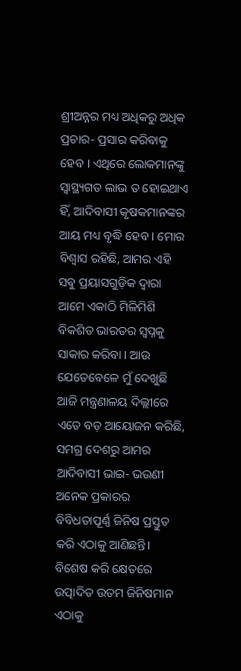ଶ୍ରୀଅନ୍ନର ମଧ୍ୟ ଅଧିକରୁ ଅଧିକ ପ୍ରଚାର- ପ୍ରସାର କରିବାକୁ ହେବ । ଏଥିରେ ଲୋକମାନଙ୍କୁ ସ୍ୱାସ୍ଥ୍ୟଗତ ଲାଭ ତ ହୋଇଥାଏ ହିଁ, ଆଦିବାସୀ କୃଷକମାନଙ୍କର ଆୟ ମଧ୍ୟ ବୃଦ୍ଧି ହେବ । ମୋର ବିଶ୍ୱାସ ରହିଛି, ଆମର ଏହି ସବୁ ପ୍ରୟାସଗୁଡ଼ିକ ଦ୍ୱାରା ଆମେ ଏକାଠି ମିଳିମିଶି ବିକଶିତ ଭାରତର ସ୍ୱପ୍ନକୁ ସାକାର କରିବା । ଆଉ ଯେତେବେଳେ ମୁଁ ଦେଖୁଛି ଆଜି ମନ୍ତ୍ରଣାଳୟ ଦିଲ୍ଲୀରେ ଏତେ ବଡ଼ ଆୟୋଜନ କରିଛି, ସମଗ୍ର ଦେଶରୁ ଆମର ଆଦିବାସୀ ଭାଇ- ଭଉଣୀ ଅନେକ ପ୍ରକାରର ବିବିଧତାପୂର୍ଣ୍ଣ ଜିନିଷ ପ୍ରସ୍ତୁତ କରି ଏଠାକୁ ଆଣିଛନ୍ତି। ବିଶେଷ କରି କ୍ଷେତରେ ଉତ୍ପାଦିତ ଉତମ ଜିନିଷମାନ ଏଠାକୁ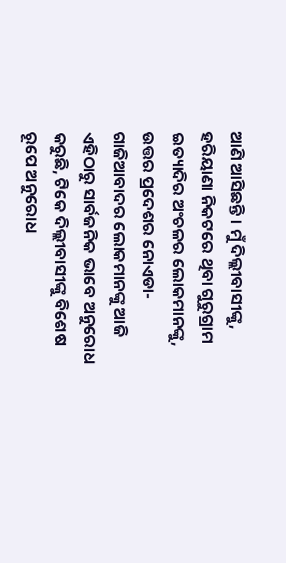ଆଣି ଆସିଛନ୍ତି । ମୁଁ ଦିଲ୍ଲୀବାସୀଙ୍କୁ, ହରିୟାଣା ନିକଟରେ ଥିବା ଗୁରୁଗ୍ରାମ ଇତ୍ୟାଦିର ଅଂଚଳର ଲୋକମାନଙ୍କୁ, ଉତ୍ତର ପ୍ରଦେଶର ନୋଏଡା- ଗାଜିଆବାଦର ଲୋକମାନଙ୍କୁ ଆଜି ଏହିଠାରୁ ସାର୍ବଜନିକ ଭାବେ ଅନୁରୋଧ କରୁଛି, ଟିକେ ଦିଲ୍ଲୀବାସୀଙ୍କୁ ବିଶେଷ ରୂପେ ଅନୁରୋଧ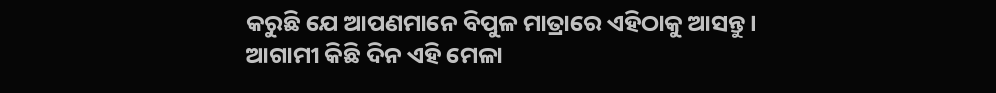କରୁଛି ଯେ ଆପଣମାନେ ବିପୁଳ ମାତ୍ରାରେ ଏହିଠାକୁ ଆସନ୍ତୁ । ଆଗାମୀ କିଛି ଦିନ ଏହି ମେଳା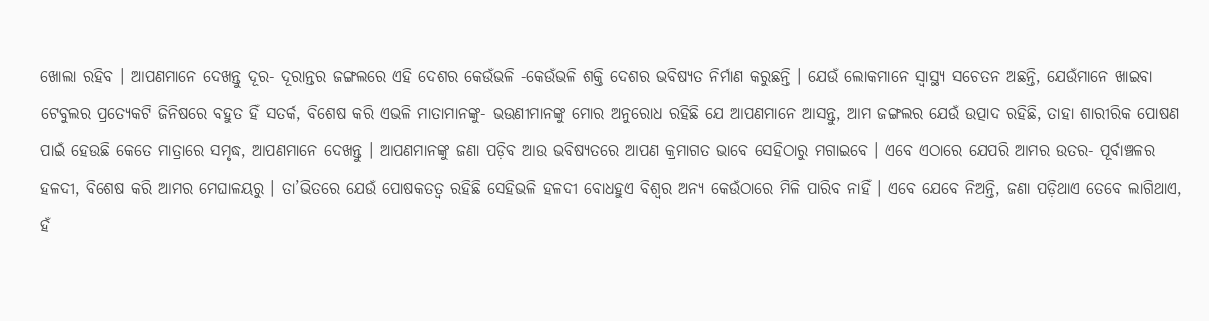ଖୋଲା ରହିବ । ଆପଣମାନେ ଦେଖନ୍ତୁ ଦୂର- ଦୂରାନ୍ତର ଜଙ୍ଗଲରେ ଏହି ଦେଶର କେଉଁଭଳି -କେଉଁଭଳି ଶକ୍ତି ଦେଶର ଭବିଷ୍ୟତ ନିର୍ମାଣ କରୁଛନ୍ତି । ଯେଉଁ ଲୋକମାନେ ସ୍ୱାସ୍ଥ୍ୟ ସଚେତନ ଅଛନ୍ତି, ଯେଉଁମାନେ ଖାଇବା ଟେବୁଲର ପ୍ରତ୍ୟେକଟି ଜିନିଷରେ ବହୁତ ହିଁ ସତର୍କ, ବିଶେଷ କରି ଏଭଳି ମାତାମାନଙ୍କୁ- ଭଉଣୀମାନଙ୍କୁ ମୋର ଅନୁରୋଧ ରହିଛି ଯେ ଆପଣମାନେ ଆସନ୍ତୁ, ଆମ ଜଙ୍ଗଲର ଯେଉଁ ଉତ୍ପାଦ ରହିଛି, ତାହା ଶାରୀରିକ ପୋଷଣ ପାଇଁ ହେଉଛି କେତେ ମାତ୍ରାରେ ସମୃଦ୍ଧ, ଆପଣମାନେ ଦେଖନ୍ତୁ । ଆପଣମାନଙ୍କୁ ଜଣା ପଡ଼ିବ ଆଉ ଭବିଷ୍ୟତରେ ଆପଣ କ୍ରମାଗତ ଭାବେ ସେହିଠାରୁ ମଗାଇବେ । ଏବେ ଏଠାରେ ଯେପରି ଆମର ଉତର- ପୂର୍ବାଞ୍ଚଳର ହଳଦୀ, ବିଶେଷ କରି ଆମର ମେଘାଳୟରୁ । ତା’ଭିତରେ ଯେଉଁ ପୋଷକତତ୍ୱ ରହିଛି ସେହିଭଳି ହଳଦୀ ବୋଧହୁଏ ବିଶ୍ୱର ଅନ୍ୟ କେଉଁଠାରେ ମିଳି ପାରିବ ନାହିଁ । ଏବେ ଯେବେ ନିଅନ୍ତି, ଜଣା ପଡ଼ିଥାଏ ତେବେ ଲାଗିଥାଏ, ହଁ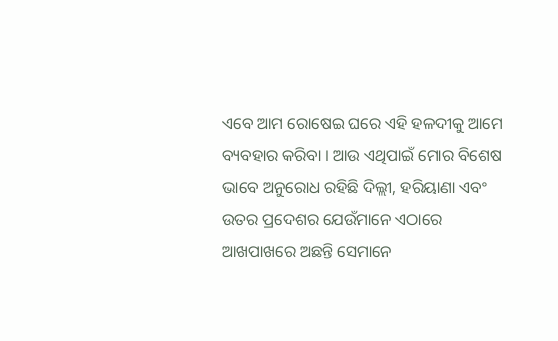ଏବେ ଆମ ରୋଷେଇ ଘରେ ଏହି ହଳଦୀକୁ ଆମେ ବ୍ୟବହାର କରିବା । ଆଉ ଏଥିପାଇଁ ମୋର ବିଶେଷ ଭାବେ ଅନୁରୋଧ ରହିଛି ଦିଲ୍ଲୀ, ହରିୟାଣା ଏବଂ ଉତର ପ୍ରଦେଶର ଯେଉଁମାନେ ଏଠାରେ ଆଖପାଖରେ ଅଛନ୍ତି ସେମାନେ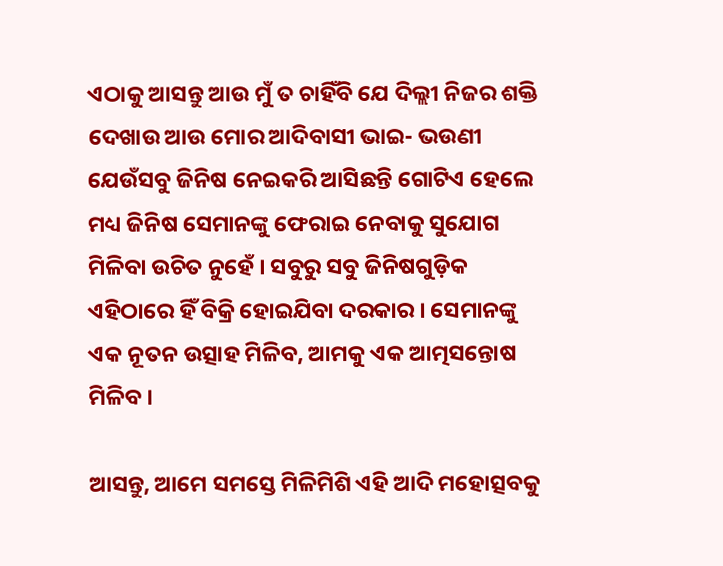ଏଠାକୁ ଆସନ୍ତୁ ଆଉ ମୁଁ ତ ଚାହିଁବି ଯେ ଦିଲ୍ଲୀ ନିଜର ଶକ୍ତି ଦେଖାଉ ଆଉ ମୋର ଆଦିବାସୀ ଭାଇ- ଭଉଣୀ ଯେଉଁସବୁ ଜିନିଷ ନେଇକରି ଆସିଛନ୍ତି ଗୋଟିଏ ହେଲେ ମଧ୍ୟ ଜିନିଷ ସେମାନଙ୍କୁ ଫେରାଇ ନେବାକୁ ସୁଯୋଗ ମିଳିବା ଉଚିତ ନୁହେଁ । ସବୁରୁ ସବୁ ଜିନିଷଗୁଡ଼ିକ ଏହିଠାରେ ହିଁ ବିକ୍ରି ହୋଇଯିବା ଦରକାର । ସେମାନଙ୍କୁ ଏକ ନୂତନ ଉତ୍ସାହ ମିଳିବ, ଆମକୁ ଏକ ଆତ୍ମସନ୍ତୋଷ ମିଳିବ ।

ଆସନ୍ତୁ, ଆମେ ସମସ୍ତେ ମିଳିମିଶି ଏହି ଆଦି ମହୋତ୍ସବକୁ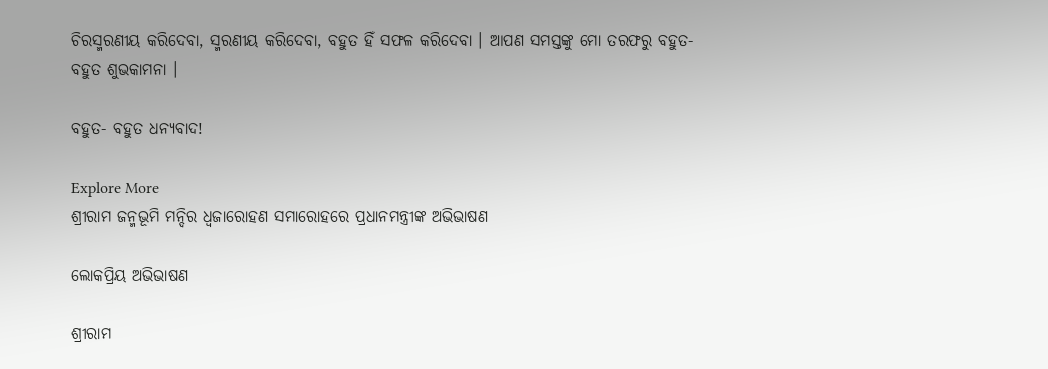ଚିରସ୍ମରଣୀୟ କରିଦେବା, ସ୍ମରଣୀୟ କରିଦେବା, ବହୁତ ହିଁ ସଫଳ କରିଦେବା । ଆପଣ ସମସ୍ତଙ୍କୁ ମୋ ତରଫରୁ ବହୁତ- ବହୁତ ଶୁଭକାମନା ।

ବହୁତ- ବହୁତ ଧନ୍ୟବାଦ!

Explore More
ଶ୍ରୀରାମ ଜନ୍ମଭୂମି ମନ୍ଦିର ଧ୍ଵଜାରୋହଣ ସମାରୋହରେ ପ୍ରଧାନମନ୍ତ୍ରୀଙ୍କ ଅଭିଭାଷଣ

ଲୋକପ୍ରିୟ ଅଭିଭାଷଣ

ଶ୍ରୀରାମ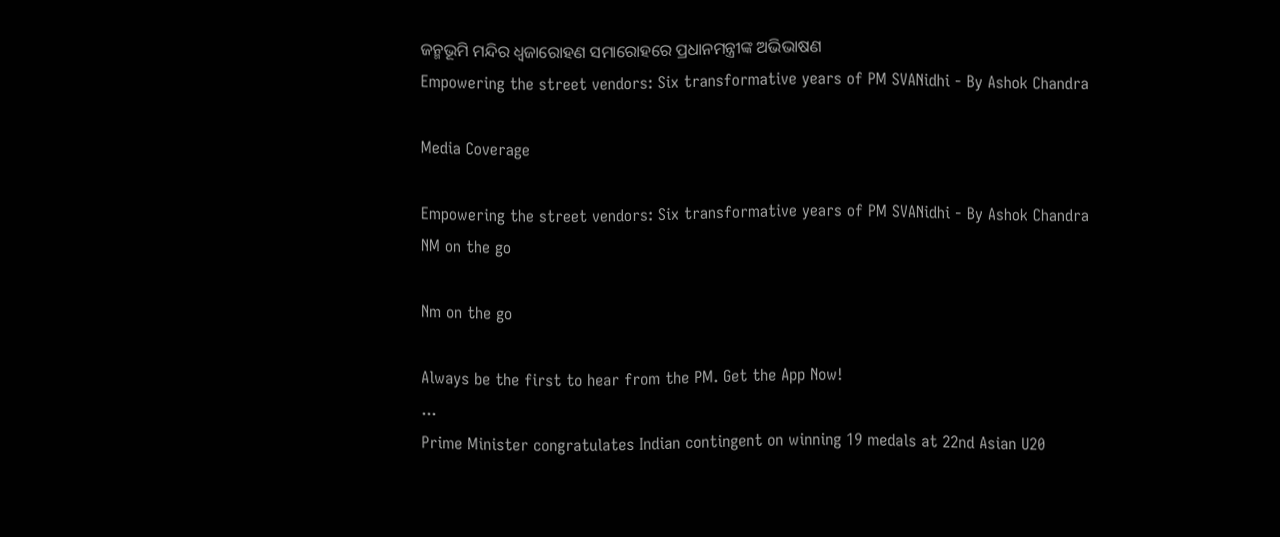ଜନ୍ମଭୂମି ମନ୍ଦିର ଧ୍ଵଜାରୋହଣ ସମାରୋହରେ ପ୍ରଧାନମନ୍ତ୍ରୀଙ୍କ ଅଭିଭାଷଣ
Empowering the street vendors: Six transformative years of PM SVANidhi - By Ashok Chandra

Media Coverage

Empowering the street vendors: Six transformative years of PM SVANidhi - By Ashok Chandra
NM on the go

Nm on the go

Always be the first to hear from the PM. Get the App Now!
...
Prime Minister congratulates Indian contingent on winning 19 medals at 22nd Asian U20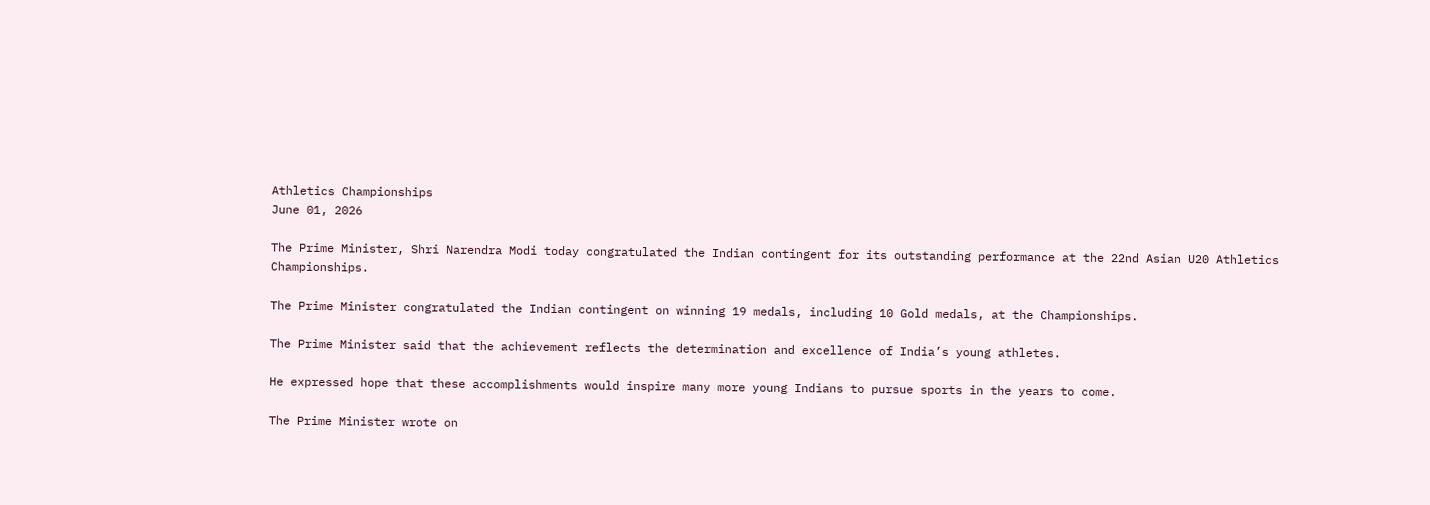Athletics Championships
June 01, 2026

The Prime Minister, Shri Narendra Modi today congratulated the Indian contingent for its outstanding performance at the 22nd Asian U20 Athletics Championships.

The Prime Minister congratulated the Indian contingent on winning 19 medals, including 10 Gold medals, at the Championships.

The Prime Minister said that the achievement reflects the determination and excellence of India’s young athletes.

He expressed hope that these accomplishments would inspire many more young Indians to pursue sports in the years to come.

The Prime Minister wrote on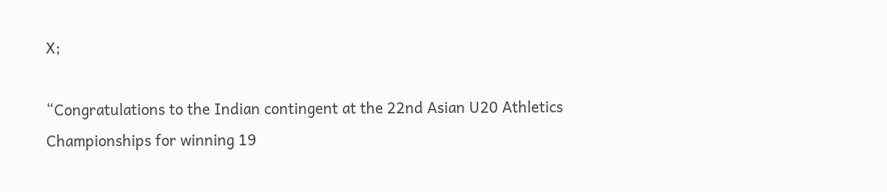X;

“Congratulations to the Indian contingent at the 22nd Asian U20 Athletics Championships for winning 19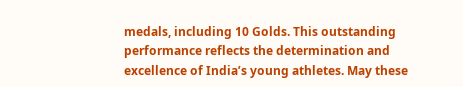medals, including 10 Golds. This outstanding performance reflects the determination and excellence of India’s young athletes. May these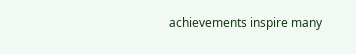achievements inspire many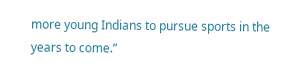more young Indians to pursue sports in the years to come.”